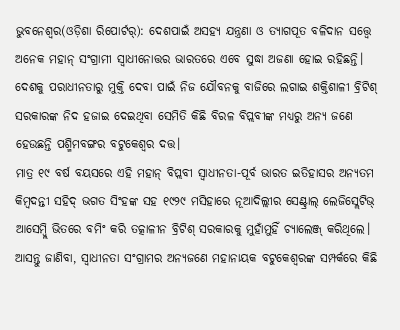ଭୁବନେଶ୍ୱର(ଓଡ଼ିଶା ରିପୋର୍ଟର୍): ଦେଶପାଇଁ ଅସହ୍ୟ ଯନ୍ତ୍ରଣା ଓ ତ୍ୟାଗପୂତ ବଳିଦାନ ସତ୍ତ୍ୱେ ଅନେକ ମହାନ୍ ସଂଗ୍ରାମୀ ସ୍ୱାଧୀନୋତ୍ତର ଭାରତରେ ଏବେ ସୁଦ୍ଧା ଅଜଣା ହୋଇ ରହିଛନ୍ତି। ଦେଶକୁ ପରାଧୀନତାରୁ ମୁକ୍ତି ଦେବା ପାଇଁ ନିଜ ଯୌବନକୁ ବାଜିରେ ଲଗାଇ ଶକ୍ତିଶାଳୀ ବ୍ରିଟିଶ୍ ସରକାରଙ୍କ ନିଦ ହଜାଇ ଦେଇଥିବା ସେମିତି କିଛି ବିରଳ ବିପ୍ଲବୀଙ୍କ ମଧ୍ୟରୁ ଅନ୍ୟ ଜଣେ ହେଉଛନ୍ତି ପଶ୍ମିମବଙ୍ଗର ବଟୁକେଶ୍ୱର ଦତ୍ତ।
ମାତ୍ର ୧୯ ବର୍ଷ ବୟସରେ ଏହି ମହାନ୍ ବିପ୍ଲବୀ ସ୍ୱାଧୀନତା-ପୂର୍ବ ଭାରତ ଇତିହାସର ଅନ୍ୟତମ କିମ୍ବଦନ୍ତୀ ସହିଦ୍ ଭଗତ ସିଂହଙ୍କ ସହ ୧୯୨୯ ମସିହାରେ ନୂଆଦିଲ୍ଲୀର ସେଣ୍ଟ୍ରାଲ୍ ଲେଜିସ୍ଲେଟିଭ୍ ଆସେମ୍ବ୍ଲି ଭିତରେ ବମିଂ କରି ତତ୍କାଳୀନ ବ୍ରିଟିଶ୍ ସରକାରକୁ ମୁହାଁମୁହିଁ ଚ୍ୟାଲେଞ୍ଜ୍ କରିଥିଲେ।
ଆସନ୍ତୁ ଜାଣିବା, ସ୍ୱାଧୀନତା ସଂଗ୍ରାମର ଅନ୍ୟଜଣେ ମହାନାୟକ ବଟୁକେଶ୍ୱରଙ୍କ ସମ୍ପର୍କରେ କିଛି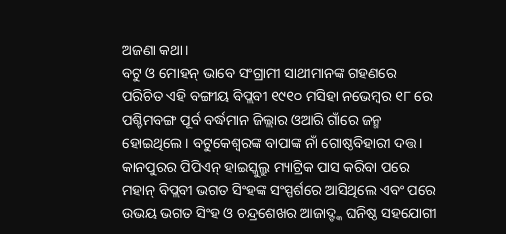ଅଜଣା କଥା।
ବଟୁ ଓ ମୋହନ୍ ଭାବେ ସଂଗ୍ରାମୀ ସାଥୀମାନଙ୍କ ଗହଣରେ ପରିଚିତ ଏହି ବଙ୍ଗୀୟ ବିପ୍ଲବୀ ୧୯୧୦ ମସିହା ନଭେମ୍ବର ୧୮ ରେ ପଶ୍ଚିମବଙ୍ଗ ପୂର୍ବ ବର୍ଦ୍ଧମାନ ଜିଲ୍ଲାର ଓଆରି ଗାଁରେ ଜନ୍ମ ହୋଇଥିଲେ। ବଟୁକେଶ୍ୱରଙ୍କ ବାପାଙ୍କ ନାଁ ଗୋଷ୍ଠବିହାରୀ ଦତ୍ତ। କାନପୁରର ପିପିଏନ୍ ହାଇସ୍କୁଲ୍ରୁ ମ୍ୟାଟ୍ରିକ ପାସ କରିବା ପରେ ମହାନ୍ ବିପ୍ଲବୀ ଭଗତ ସିଂହଙ୍କ ସଂସ୍ପର୍ଶରେ ଆସିଥିଲେ ଏବଂ ପରେ ଉଭୟ ଭଗତ ସିଂହ ଓ ଚନ୍ଦ୍ରଶେଖର ଆଜାଦ୍ଙ୍କ ଘନିଷ୍ଠ ସହଯୋଗୀ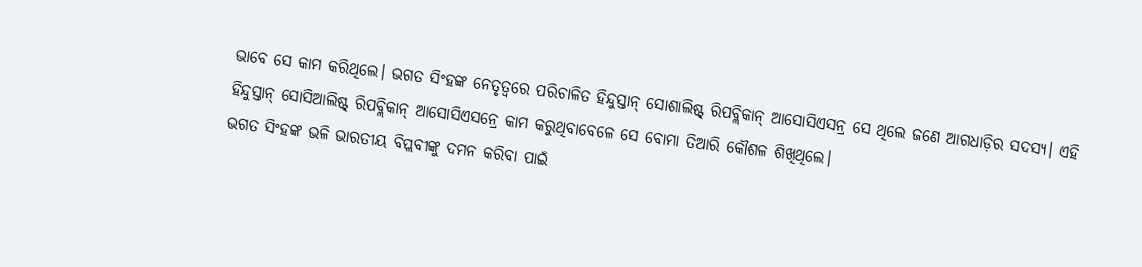ଭାବେ ସେ କାମ କରିଥିଲେ। ଭଗତ ସିଂହଙ୍କ ନେତୃତ୍ୱରେ ପରିଚାଳିତ ହିନ୍ଦୁସ୍ତାନ୍ ସୋଶାଲିଷ୍ଟ୍ ରିପବ୍ଲିକାନ୍ ଆସୋସିଏସନ୍ର ସେ ଥିଲେ ଜଣେ ଆଗଧାଡ଼ିର ସଦସ୍ୟ। ଏହି ହିନ୍ଦୁସ୍ତାନ୍ ସୋସିଆଲିଷ୍ଟ୍ ରିପବ୍ଲିକାନ୍ ଆସୋସିଏସନ୍ରେ କାମ କରୁଥିବାବେଳେ ସେ ବୋମା ତିଆରି କୌଶଳ ଶିଖିଥିଲେ।
ଭଗତ ସିଂହଙ୍କ ଭଳି ଭାରତୀୟ ବିପ୍ଲବୀଙ୍କୁ ଦମନ କରିବା ପାଇଁ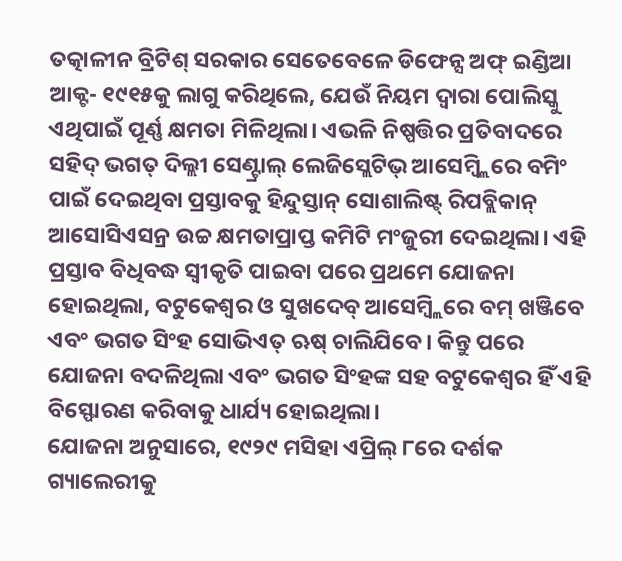ତତ୍କାଳୀନ ବ୍ରିଟିଶ୍ ସରକାର ସେତେବେଳେ ଡିଫେନ୍ସ ଅଫ୍ ଇଣ୍ଡିଆ ଆକ୍ଟ- ୧୯୧୫କୁ ଲାଗୁ କରିଥିଲେ, ଯେଉଁ ନିୟମ ଦ୍ୱାରା ପୋଲିସ୍କୁ ଏଥିପାଇଁ ପୂର୍ଣ୍ଣ କ୍ଷମତା ମିଳିଥିଲା। ଏଭଳି ନିଷ୍ପତ୍ତିର ପ୍ରତିବାଦରେ ସହିଦ୍ ଭଗତ୍ ଦିଲ୍ଲୀ ସେଣ୍ଟ୍ରାଲ୍ ଲେଜିସ୍ଲେଟିଭ୍ ଆସେମ୍ବ୍ଲିରେ ବମିଂ ପାଇଁ ଦେଇଥିବା ପ୍ରସ୍ତାବକୁ ହିନ୍ଦୁସ୍ତାନ୍ ସୋଶାଲିଷ୍ଟ୍ ରିପବ୍ଲିକାନ୍ ଆସୋସିଏସନ୍ର ଉଚ୍ଚ କ୍ଷମତାପ୍ରାପ୍ତ କମିଟି ମଂଜୁରୀ ଦେଇଥିଲା। ଏହି ପ୍ରସ୍ତାବ ବିଧିବଦ୍ଧ ସ୍ୱୀକୃତି ପାଇବା ପରେ ପ୍ରଥମେ ଯୋଜନା ହୋଇଥିଲା, ବଟୁକେଶ୍ୱର ଓ ସୁଖଦେବ୍ ଆସେମ୍ବ୍ଲିରେ ବମ୍ ଖଞ୍ଜିବେ ଏବଂ ଭଗତ ସିଂହ ସୋଭିଏତ୍ ଋଷ୍ ଚାଲିଯିବେ। କିନ୍ତୁ ପରେ ଯୋଜନା ବଦଳିଥିଲା ଏବଂ ଭଗତ ସିଂହଙ୍କ ସହ ବଟୁକେଶ୍ୱର ହିଁ ଏହି ବିସ୍ଫୋରଣ କରିବାକୁ ଧାର୍ଯ୍ୟ ହୋଇଥିଲା।
ଯୋଜନା ଅନୁସାରେ, ୧୯୨୯ ମସିହା ଏପ୍ରିଲ୍ ୮ରେ ଦର୍ଶକ ଗ୍ୟାଲେରୀକୁ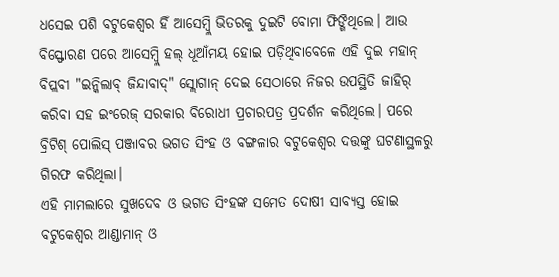ଧସେଇ ପଶି ବଟୁକେଶ୍ୱର ହିଁ ଆସେମ୍ବ୍ଲି ଭିତରକୁ ଦୁଇଟି ବୋମା ଫିଙ୍ଗିଥିଲେ। ଆଉ ବିସ୍ଫୋରଣ ପରେ ଆସେମ୍ବ୍ଲି ହଲ୍ ଧୂଆଁମୟ ହୋଇ ପଡ଼ିଥିବାବେଳେ ଏହି ଦୁଇ ମହାନ୍ ବିପ୍ଲବୀ "ଇନ୍କିଲାବ୍ ଜିନ୍ଦାବାଦ୍" ସ୍ଲୋଗାନ୍ ଦେଇ ସେଠାରେ ନିଜର ଉପସ୍ଥିତି ଜାହିର୍ କରିବା ସହ ଇଂରେଜ୍ ସରକାର ବିରୋଧୀ ପ୍ରଚାରପତ୍ର ପ୍ରଦର୍ଶନ କରିଥିଲେ। ପରେ ବ୍ରିଟିଶ୍ ପୋଲିସ୍ ପଞ୍ଜାବର ଭଗତ ସିଂହ ଓ ବଙ୍ଗଳାର ବଟୁକେଶ୍ୱର ଦତ୍ତଙ୍କୁ ଘଟଣାସ୍ଥଳରୁ ଗିରଫ କରିଥିଲା।
ଏହି ମାମଲାରେ ସୁଖଦେବ ଓ ଭଗତ ସିଂହଙ୍କ ସମେତ ଦୋଷୀ ସାବ୍ୟସ୍ତ ହୋଇ ବଟୁକେଶ୍ୱର ଆଣ୍ଡାମାନ୍ ଓ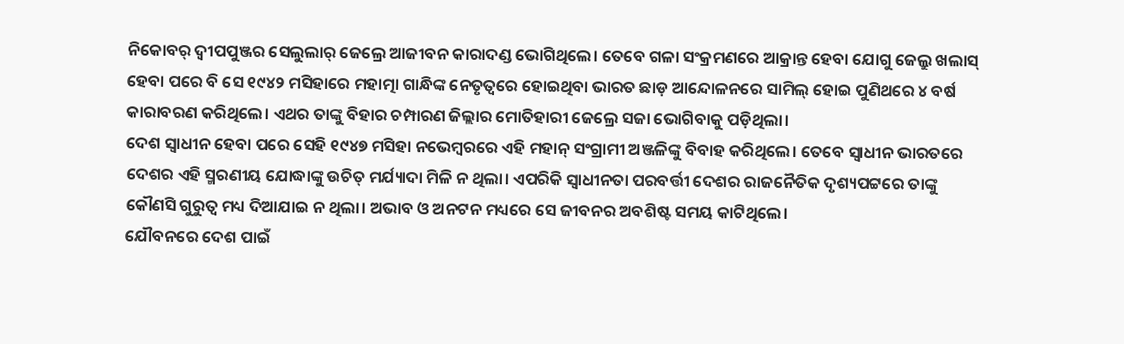ନିକୋବର୍ ଦ୍ୱୀପପୁଞ୍ଜର ସେଲୁଲାର୍ ଜେଲ୍ରେ ଆଜୀବନ କାରାଦଣ୍ଡ ଭୋଗିଥିଲେ। ତେବେ ଗଳା ସଂକ୍ରମଣରେ ଆକ୍ରାନ୍ତ ହେବା ଯୋଗୁ ଜେଲ୍ରୁ ଖଲାସ୍ ହେବା ପରେ ବି ସେ ୧୯୪୨ ମସିହାରେ ମହାତ୍ମା ଗାନ୍ଧିଙ୍କ ନେତୃତ୍ୱରେ ହୋଇଥିବା ଭାରତ ଛାଡ଼ ଆନ୍ଦୋଳନରେ ସାମିଲ୍ ହୋଇ ପୁଣିଥରେ ୪ ବର୍ଷ କାରାବରଣ କରିଥିଲେ। ଏଥର ତାଙ୍କୁ ବିହାର ଚମ୍ପାରଣ ଜିଲ୍ଲାର ମୋତିହାରୀ ଜେଲ୍ରେ ସଜା ଭୋଗିବାକୁ ପଡ଼ିଥିଲା।
ଦେଶ ସ୍ୱାଧୀନ ହେବା ପରେ ସେହି ୧୯୪୭ ମସିହା ନଭେମ୍ବରରେ ଏହି ମହାନ୍ ସଂଗ୍ରାମୀ ଅଞ୍ଜଳିଙ୍କୁ ବିବାହ କରିଥିଲେ। ତେବେ ସ୍ୱାଧୀନ ଭାରତରେ ଦେଶର ଏହି ସ୍ମରଣୀୟ ଯୋଦ୍ଧାଙ୍କୁ ଉଚିତ୍ ମର୍ଯ୍ୟାଦା ମିଳି ନ ଥିଲା। ଏପରିକି ସ୍ୱାଧୀନତା ପରବର୍ତ୍ତୀ ଦେଶର ରାଜନୈତିକ ଦୃଶ୍ୟପଟ୍ଟରେ ତାଙ୍କୁ କୌଣସି ଗୁରୁତ୍ୱ ମଧ୍ୟ ଦିଆଯାଇ ନ ଥିଲା। ଅଭାବ ଓ ଅନଟନ ମଧ୍ୟରେ ସେ ଜୀବନର ଅବଶିଷ୍ଟ ସମୟ କାଟିଥିଲେ।
ଯୌବନରେ ଦେଶ ପାଇଁ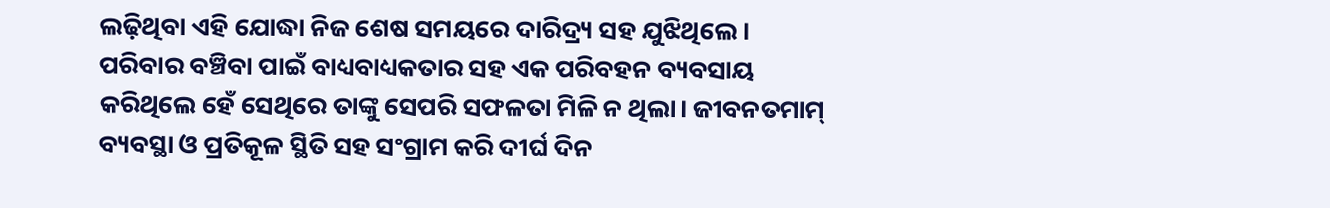ଲଢ଼ିଥିବା ଏହି ଯୋଦ୍ଧା ନିଜ ଶେଷ ସମୟରେ ଦାରିଦ୍ର୍ୟ ସହ ଯୁଝିଥିଲେ। ପରିବାର ବଞ୍ଚିବା ପାଇଁ ବାଧ୍ୟବାଧ୍ୟକତାର ସହ ଏକ ପରିବହନ ବ୍ୟବସାୟ କରିଥିଲେ ହେଁ ସେଥିରେ ତାଙ୍କୁ ସେପରି ସଫଳତା ମିଳି ନ ଥିଲା। ଜୀବନତମାମ୍ ବ୍ୟବସ୍ଥା ଓ ପ୍ରତିକୂଳ ସ୍ଥିତି ସହ ସଂଗ୍ରାମ କରି ଦୀର୍ଘ ଦିନ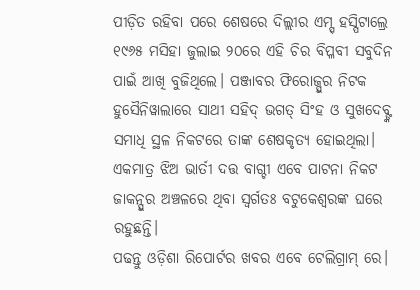ପୀଡ଼ିତ ରହିବା ପରେ ଶେଷରେ ଦିଲ୍ଲୀର ଏମ୍ସ୍ ହସ୍ପିଟାଲ୍ରେ ୧୯୬୫ ମସିହା ଜୁଲାଇ ୨୦ରେ ଏହି ଚିର ବିପ୍ଳବୀ ସବୁଦିନ ପାଇଁ ଆଖି ବୁଜିଥିଲେ। ପଞ୍ଜାବର ଫିରୋଜ୍ପୁର ନିଟକ ହୁସୈନିୱାଲାରେ ସାଥୀ ସହିଦ୍ ଭଗତ୍ ସିଂହ ଓ ସୁଖଦେବ୍ଙ୍କ ସମାଧି ସ୍ଥଳ ନିକଟରେ ତାଙ୍କ ଶେଷକୃତ୍ୟ ହୋଇଥିଲା।
ଏକମାତ୍ର ଝିଅ ଭାର୍ତୀ ଦତ୍ତ ବାଗ୍ଚୀ ଏବେ ପାଟନା ନିକଟ ଜାକନ୍ପୁର ଅଞ୍ଚଳରେ ଥିବା ସ୍ୱର୍ଗତଃ ବଟୁକେଶ୍ୱରଙ୍କ ଘରେ ରହୁଛନ୍ତି।
ପଢନ୍ତୁ ଓଡ଼ିଶା ରିପୋର୍ଟର ଖବର ଏବେ ଟେଲିଗ୍ରାମ୍ ରେ।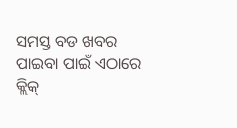ସମସ୍ତ ବଡ ଖବର ପାଇବା ପାଇଁ ଏଠାରେ କ୍ଲିକ୍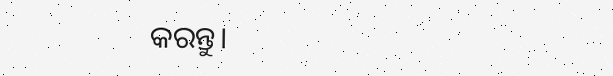କରନ୍ତୁ।